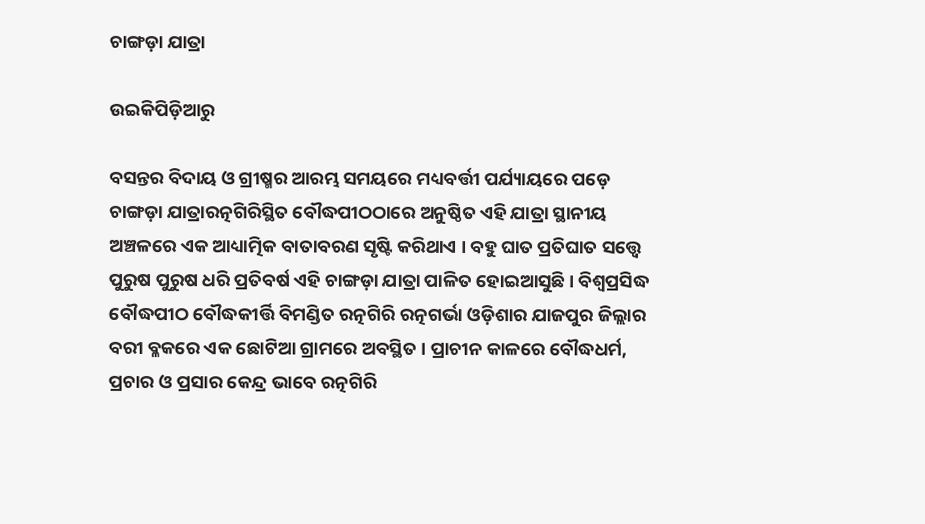ଚାଙ୍ଗଡ଼ା ଯାତ୍ରା

ଉଇକିପିଡ଼ିଆ‌ରୁ

ବସନ୍ତର ବିଦାୟ ଓ ଗ୍ରୀଷ୍ମର ଆରମ୍ଭ ସମୟରେ ମଧ୍ୟବର୍ତ୍ତୀ ପର୍ଯ୍ୟାୟରେ ପଡ଼େ ଚାଙ୍ଗଡ଼ା ଯାତ୍ରାରତ୍ନଗିରିସ୍ଥିତ ବୌଦ୍ଧପୀଠଠାରେ ଅନୁଷ୍ଠିତ ଏହି ଯାତ୍ରା ସ୍ଥାନୀୟ ଅଞ୍ଚଳରେ ଏକ ଆଧ୍ୟାତ୍ମିକ ବାତାବରଣ ସୃଷ୍ଟି କରିଥାଏ । ବହୁ ଘାତ ପ୍ରତିଘାତ ସତ୍ତ୍ୱେ ପୁରୁଷ ପୁରୁଷ ଧରି ପ୍ରତିବର୍ଷ ଏହି ଚାଙ୍ଗଡ଼ା ଯାତ୍ରା ପାଳିତ ହୋଇଆସୁଛି । ବିଶ୍ୱପ୍ରସିଦ୍ଧ ବୌଦ୍ଧପୀଠ ବୌଦ୍ଧକୀର୍ତ୍ତି ବିମଣ୍ଡିତ ରତ୍ନଗିରି ରତ୍ନଗର୍ଭା ଓଡ଼ିଶାର ଯାଜପୁର ଜିଲ୍ଲାର ବରୀ ବ୍ଳକରେ ଏକ ଛୋଟିଆ ଗ୍ରାମରେ ଅବସ୍ଥିତ । ପ୍ରାଚୀନ କାଳରେ ବୌଦ୍ଧଧର୍ମ, ପ୍ରଚାର ଓ ପ୍ରସାର କେନ୍ଦ୍ର ଭାବେ ରତ୍ନଗିରି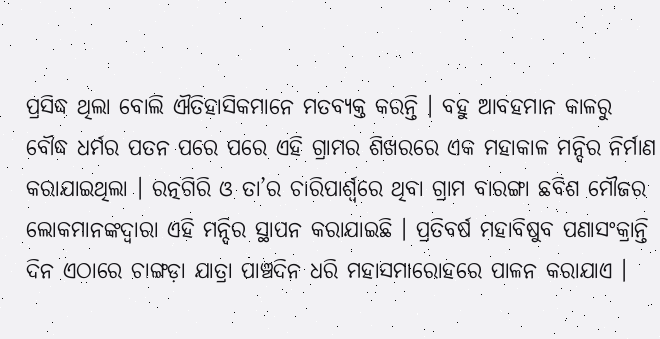ପ୍ରସିଦ୍ଧ ଥିଲା ବୋଲି ଐତିହାସିକମାନେ ମତବ୍ୟକ୍ତ କରନ୍ତି । ବହୁ ଆବହମାନ କାଳରୁ ବୌଦ୍ଧ ଧର୍ମର ପତନ ପରେ ପରେ ଏହି ଗ୍ରାମର ଶିଖରରେ ଏକ ମହାକାଳ ମନ୍ଦିର ନିର୍ମାଣ କରାଯାଇଥିଲା । ରତ୍ନଗିରି ଓ ତା’ର ଚାରିପାର୍ଶ୍ୱରେ ଥିବା ଗ୍ରାମ ବାରଙ୍ଗା ଛବିଶ ମୌଜର ଲୋକମାନଙ୍କଦ୍ୱାରା ଏହି ମନ୍ଦିର ସ୍ଥାପନ କରାଯାଇଛି । ପ୍ରତିବର୍ଷ ମହାବିଷୁବ ପଣାସଂକ୍ରାନ୍ତି ଦିନ ଏଠାରେ ଚାଙ୍ଗଡ଼ା ଯାତ୍ରା ପାଞ୍ଚଦିନ ଧରି ମହାସମାରୋହରେ ପାଳନ କରାଯାଏ ।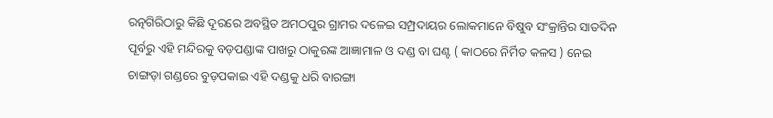ରତ୍ନଗିରିଠାରୁ କିଛି ଦୂରରେ ଅବସ୍ଥିତ ଅମଠପୁର ଗ୍ରାମର ଦଳେଇ ସମ୍ପ୍ରଦାୟର ଲୋକମାନେ ବିଷୁବ ସଂକ୍ରାନ୍ତିର ସାତଦିନ ପୂର୍ବରୁ ଏହି ମନ୍ଦିରକୁ ବଡ଼ପଣ୍ଡାଙ୍କ ପାଖରୁ ଠାକୁରଙ୍କ ଆଜ୍ଞାମାଳ ଓ ଦଣ୍ଡ ବା ଘଣ୍ଟ ( କାଠରେ ନିର୍ମିତ କଳସ ) ନେଇ ଚାଙ୍ଗଡ଼ା ଗଣ୍ଡରେ ବୁଡ଼ପକାଇ ଏହି ଦଣ୍ଡକୁ ଧରି ବାରଙ୍ଗା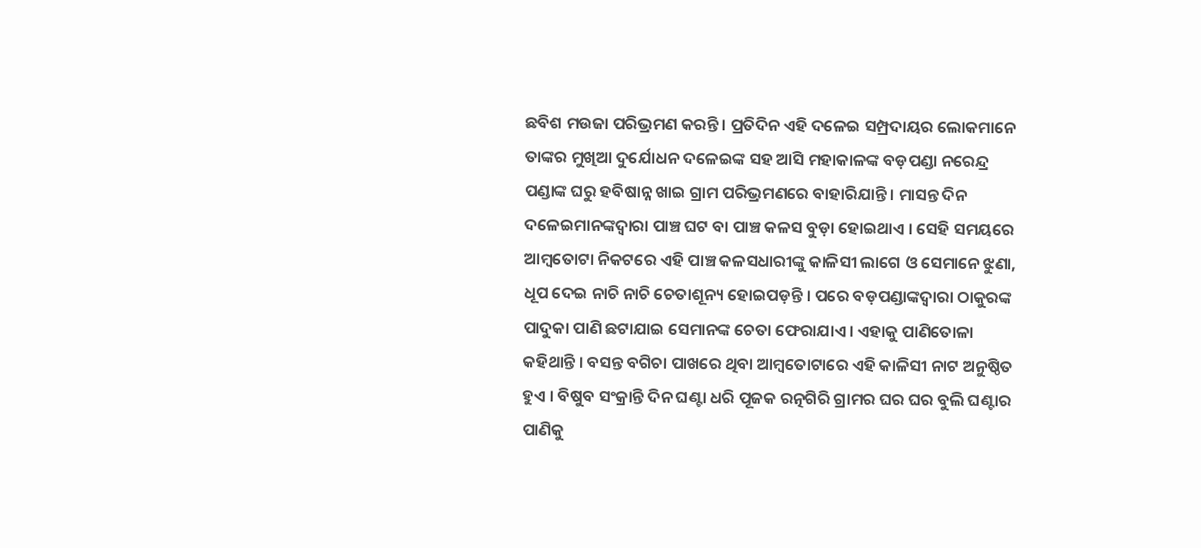ଛବିଶ ମଉଜା ପରିଭ୍ରମଣ କରନ୍ତି । ପ୍ରତିଦିନ ଏହି ଦଳେଇ ସମ୍ପ୍ରଦାୟର ଲୋକମାନେ ତାଙ୍କର ମୁଖିଆ ଦୁର୍ଯୋଧନ ଦଳେଇଙ୍କ ସହ ଆସି ମହାକାଳଙ୍କ ବଡ଼ପଣ୍ଡା ନରେନ୍ଦ୍ର ପଣ୍ଡାଙ୍କ ଘରୁ ହବିଷାନ୍ନ ଖାଇ ଗ୍ରାମ ପରିଭ୍ରମଣରେ ବାହାରିଯାନ୍ତି । ମାସନ୍ତ ଦିନ ଦଳେଇମାନଙ୍କଦ୍ୱାରା ପାଞ୍ଚ ଘଟ ବା ପାଞ୍ଚ କଳସ ବୁଡ଼ା ହୋଇଥାଏ । ସେହି ସମୟରେ ଆମ୍ବତୋଟା ନିକଟରେ ଏହି ପାଞ୍ଚ କଳସଧାରୀଙ୍କୁ କାଳିସୀ ଲାଗେ ଓ ସେମାନେ ଝୁଣା, ଧୂପ ଦେଇ ନାଚି ନାଚି ଚେତାଶୂନ୍ୟ ହୋଇପଡ଼ନ୍ତି । ପରେ ବଡ଼ପଣ୍ଡାଙ୍କଦ୍ୱାରା ଠାକୁରଙ୍କ ପାଦୁକା ପାଣି ଛଟାଯାଇ ସେମାନଙ୍କ ଚେତା ଫେରାଯାଏ । ଏହାକୁ ପାଣିତୋଳା କହିଥାନ୍ତି । ବସନ୍ତ ବଗିଚା ପାଖରେ ଥିବା ଆମ୍ବତୋଟାରେ ଏହି କାଳିସୀ ନାଟ ଅନୁଷ୍ଠିତ ହୁଏ । ବିଷୁବ ସଂକ୍ରାନ୍ତି ଦିନ ଘଣ୍ଟା ଧରି ପୂଜକ ରତ୍ନଗିରି ଗ୍ରାମର ଘର ଘର ବୁଲି ଘଣ୍ଟାର ପାଣିକୁ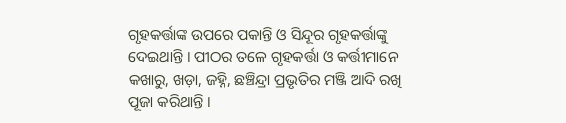ଗୃହକର୍ତ୍ତାଙ୍କ ଉପରେ ପକାନ୍ତି ଓ ସିନ୍ଦୂର ଗୃହକର୍ତ୍ତାଙ୍କୁ ଦେଇଥାନ୍ତି । ପୀଠର ତଳେ ଗୃହକର୍ତ୍ତା ଓ କର୍ତ୍ତୀମାନେ କଖାରୁ, ଖଡ଼ା, ଜହ୍ନି, ଛଞ୍ଚିନ୍ଦ୍ରା ପ୍ରଭୃତିର ମଞ୍ଜି ଆଦି ରଖି ପୂଜା କରିଥାନ୍ତି ।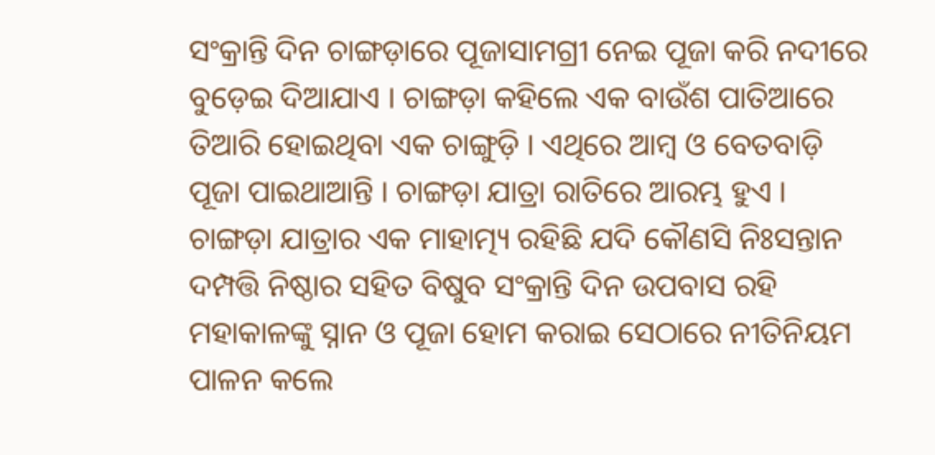ସଂକ୍ରାନ୍ତି ଦିନ ଚାଙ୍ଗଡ଼ାରେ ପୂଜାସାମଗ୍ରୀ ନେଇ ପୂଜା କରି ନଦୀରେ ବୁଡ଼େଇ ଦିଆଯାଏ । ଚାଙ୍ଗଡ଼ା କହିଲେ ଏକ ବାଉଁଶ ପାତିଆରେ ତିଆରି ହୋଇଥିବା ଏକ ଚାଙ୍ଗୁଡ଼ି । ଏଥିରେ ଆମ୍ବ ଓ ବେତବାଡ଼ି ପୂଜା ପାଇଥାଆନ୍ତି । ଚାଙ୍ଗଡ଼ା ଯାତ୍ରା ରାତିରେ ଆରମ୍ଭ ହୁଏ । ଚାଙ୍ଗଡ଼ା ଯାତ୍ରାର ଏକ ମାହାତ୍ମ୍ୟ ରହିଛି ଯଦି କୌଣସି ନିଃସନ୍ତାନ ଦମ୍ପତ୍ତି ନିଷ୍ଠାର ସହିତ ବିଷୁବ ସଂକ୍ରାନ୍ତି ଦିନ ଉପବାସ ରହି ମହାକାଳଙ୍କୁ ସ୍ନାନ ଓ ପୂଜା ହୋମ କରାଇ ସେଠାରେ ନୀତିନିୟମ ପାଳନ କଲେ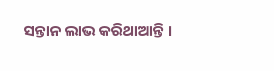ସନ୍ତାନ ଲାଭ କରିଥାଆନ୍ତି ।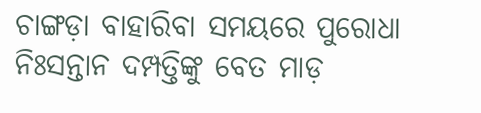ଚାଙ୍ଗଡ଼ା ବାହାରିବା ସମୟରେ ପୁରୋଧା ନିଃସନ୍ତାନ ଦମ୍ପତ୍ତିଙ୍କୁ ବେତ ମାଡ଼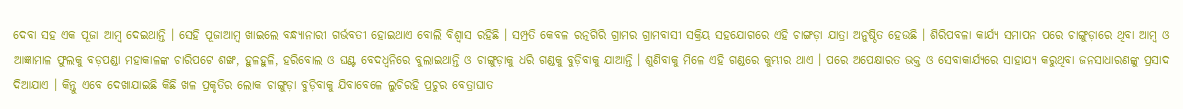ଦେବା ସହ ଏକ ପୂଜା ଆମ୍ବ ଦେଇଥାନ୍ତି । ସେହି ପୂଜାଆମ୍ବ ଖାଇଲେ ବନ୍ଧ୍ୟାନାରୀ ଗର୍ଭବତୀ ହୋଇଥାଏ ବୋଲି ବିଶ୍ୱାସ ରହିଛି । ସମ୍ପ୍ରତି କେବଳ ରତ୍ନଗିରି ଗ୍ରାମର ଗ୍ରାମବାସୀ ସକ୍ରିୟ ସହଯୋଗରେ ଏହି ଚାଙ୍ଗଡ଼ା ଯାତ୍ରା ଅନୁଷ୍ଠିତ ହେଉଛି । ଶିରିପବଳା କାର୍ଯ୍ୟ ସମାପନ ପରେ ଚାଙ୍ଗୁଡ଼ାରେ ଥିବା ଆମ୍ବ ଓ ଆଜ୍ଞାମାଳ ଫୁଲକୁ ବଡ଼ପଣ୍ଡା ମହାକାଳଙ୍କ ଚାରିପଟେ ଶଙ୍ଖ, ହୁଳହୁଳି, ହରିବୋଲ ଓ ଘଣ୍ଟ ବେଦଧ୍ୱନିରେ ବୁଲାଇଥାନ୍ତି ଓ ଚାଙ୍ଗୁଡ଼ାକୁ ଧରି ଗଣ୍ଡକୁ ବୁଡ଼ିବାକୁ ଯାଆନ୍ତି । ଶୁଣିବାକୁ ମିଳେ ଏହି ଗଣ୍ଡରେ କୁମ୍ଭୀର ଥାଏ । ପରେ ଅପେକ୍ଷାରତ ଭକ୍ତ ଓ ସେବାକାର୍ଯ୍ୟରେ ସାହାଯ୍ୟ କରୁଥିବା ଜନସାଧାରଣଙ୍କୁ ପ୍ରସାଦ ଦିଆଯାଏ । କିନ୍ତୁ ଏବେ ଦେଖାଯାଇଛି କିଛି ଖଳ ପ୍ରକୃତିର ଲୋକ ଚାଙ୍ଗୁଡ଼ା ବୁଡ଼ିବାକୁ ଯିବାବେଳେ ଲୁଚିରହି ପ୍ରଚୁର ବେତ୍ରାଘାତ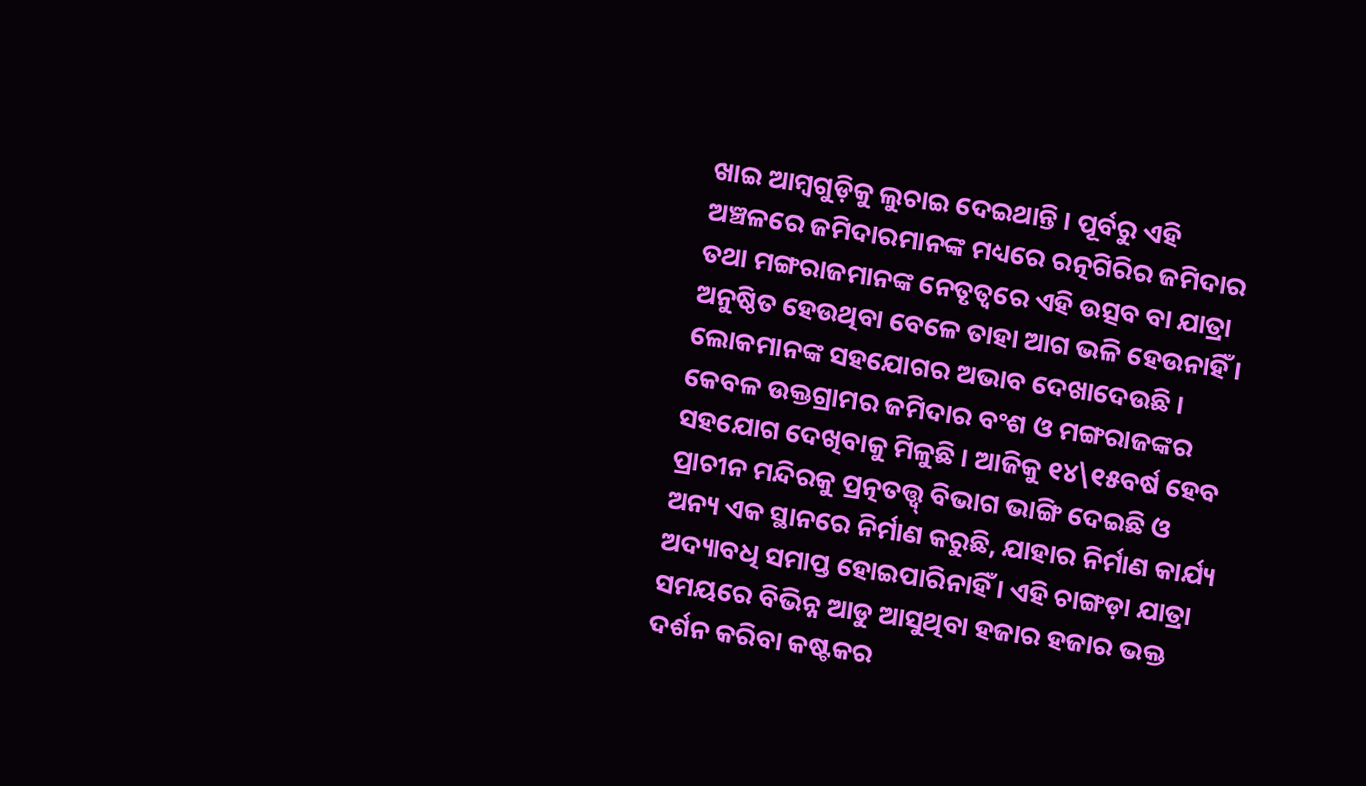ଖାଇ ଆମ୍ବଗୁଡ଼ିକୁ ଲୁଚାଇ ଦେଇଥାନ୍ତି । ପୂର୍ବରୁ ଏହି ଅଞ୍ଚଳରେ ଜମିଦାରମାନଙ୍କ ମଧ୍ୟରେ ରତ୍ନଗିରିର ଜମିଦାର ତଥା ମଙ୍ଗରାଜମାନଙ୍କ ନେତୃତ୍ୱରେ ଏହି ଉତ୍ସବ ବା ଯାତ୍ରା ଅନୁଷ୍ଠିତ ହେଉଥିବା ବେଳେ ତାହା ଆଗ ଭଳି ହେଉନାହିଁ । ଲୋକମାନଙ୍କ ସହଯୋଗର ଅଭାବ ଦେଖାଦେଉଛି । କେବଳ ଉକ୍ତଗ୍ରାମର ଜମିଦାର ବଂଶ ଓ ମଙ୍ଗରାଜଙ୍କର ସହଯୋଗ ଦେଖିବାକୁ ମିଳୁଛି । ଆଜିକୁ ୧୪\୧୫ବର୍ଷ ହେବ ପ୍ରାଚୀନ ମନ୍ଦିରକୁ ପ୍ରତ୍ନତତ୍ତ୍ୱ୍ ବିଭାଗ ଭାଙ୍ଗି ଦେଇଛି ଓ ଅନ୍ୟ ଏକ ସ୍ଥାନରେ ନିର୍ମାଣ କରୁଛି, ଯାହାର ନିର୍ମାଣ କାର୍ଯ୍ୟ ଅଦ୍ୟାବଧି ସମାପ୍ତ ହୋଇପାରିନାହିଁ । ଏହି ଚାଙ୍ଗଡ଼ା ଯାତ୍ରା ସମୟରେ ବିଭିନ୍ନ ଆଡୁ ଆସୁଥିବା ହଜାର ହଜାର ଭକ୍ତ ଦର୍ଶନ କରିବା କଷ୍ଟକର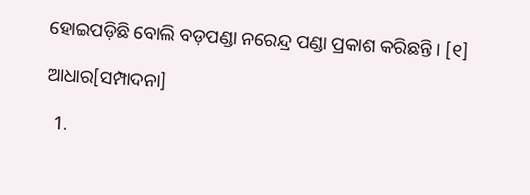ହୋଇପଡ଼ିଛି ବୋଲି ବଡ଼ପଣ୍ଡା ନରେନ୍ଦ୍ର ପଣ୍ଡା ପ୍ରକାଶ କରିଛନ୍ତି । [୧]

ଆଧାର[ସମ୍ପାଦନା]

  1.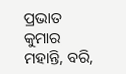ପ୍ରଭାତ କୁମାର ମହାନ୍ତି, ବରି,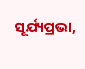ସୂର୍ଯ୍ୟପ୍ରଭା,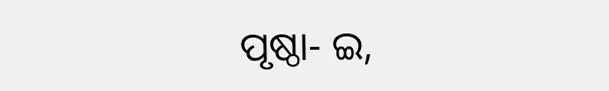ପୃଷ୍ଠା- ଇ,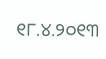୧୮.୪.୨୦୧୩